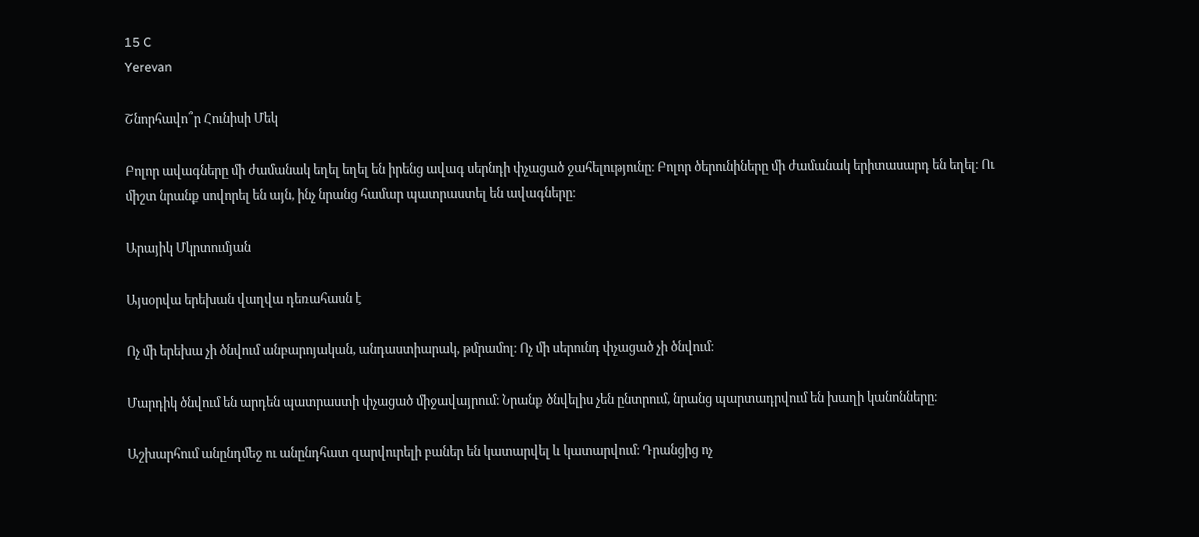15 C
Yerevan

Շնորհավո՞ր Հունիսի Մեկ

Բոլոր ավագները մի ժամանակ եղել եղել են իրենց ավագ սերնդի փչացած ջահելությունը։ Բոլոր ծերունիները մի ժամանակ երիտասարդ են եղել։ Ու միշտ նրանք սովորել են այն, ինչ նրանց համար պատրաստել են ավագները։

Արայիկ Մկրտումյան

Այսօրվա երեխան վաղվա դեռահասն է

Ոչ մի երեխա չի ծնվում անբարոյական, անդաստիարակ, թմրամոլ։ Ոչ մի սերունդ փչացած չի ծնվում։

Մարդիկ ծնվում են արդեն պատրաստի փչացած միջավայրում։ Նրանք ծնվելիս չեն ընտրում, նրանց պարտադրվում են խաղի կանոնները։

Աշխարհում անընդմեջ ու անընդհատ զարվուրելի բաներ են կատարվել և կատարվում։ Դրանցից ոչ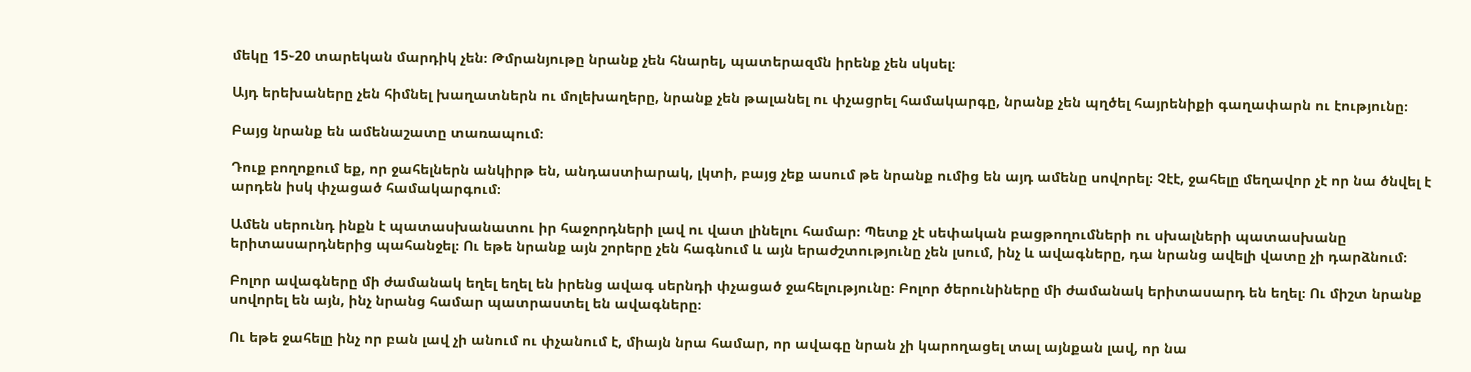մեկը 15֊20 տարեկան մարդիկ չեն։ Թմրանյութը նրանք չեն հնարել, պատերազմն իրենք չեն սկսել։

Այդ երեխաները չեն հիմնել խաղատներն ու մոլեխաղերը, նրանք չեն թալանել ու փչացրել համակարգը, նրանք չեն պղծել հայրենիքի գաղափարն ու էությունը։

Բայց նրանք են ամենաշատը տառապում։

Դուք բողոքում եք, որ ջահելներն անկիրթ են, անդաստիարակ, լկտի, բայց չեք ասում թե նրանք ումից են այդ ամենը սովորել։ Չէէ, ջահելը մեղավոր չէ որ նա ծնվել է արդեն իսկ փչացած համակարգում։

Ամեն սերունդ ինքն է պատասխանատու իր հաջորդների լավ ու վատ լինելու համար։ Պետք չէ սեփական բացթողումների ու սխալների պատասխանը երիտասարդներից պահանջել։ Ու եթե նրանք այն շորերը չեն հագնում և այն երաժշտությունը չեն լսում, ինչ և ավագները, դա նրանց ավելի վատը չի դարձնում։

Բոլոր ավագները մի ժամանակ եղել եղել են իրենց ավագ սերնդի փչացած ջահելությունը։ Բոլոր ծերունիները մի ժամանակ երիտասարդ են եղել։ Ու միշտ նրանք սովորել են այն, ինչ նրանց համար պատրաստել են ավագները։

Ու եթե ջահելը ինչ որ բան լավ չի անում ու փչանում է, միայն նրա համար, որ ավագը նրան չի կարողացել տալ այնքան լավ, որ նա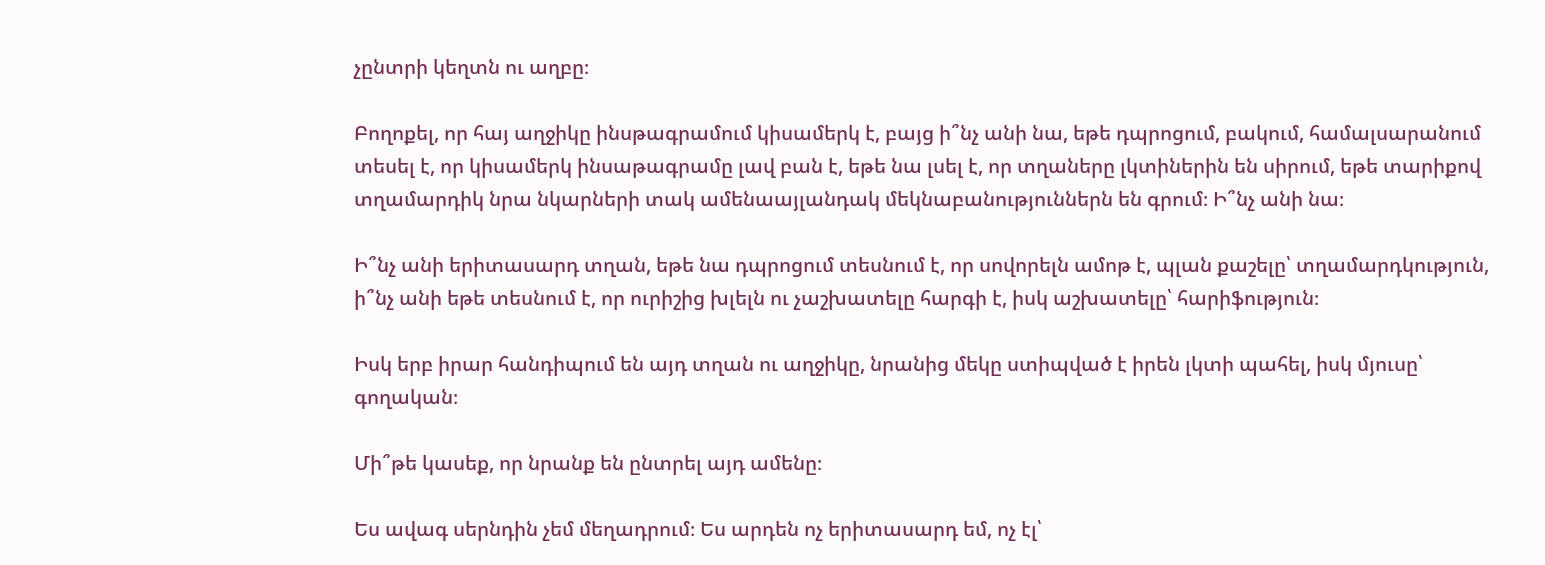չընտրի կեղտն ու աղբը։

Բողոքել, որ հայ աղջիկը ինսթագրամում կիսամերկ է, բայց ի՞նչ անի նա, եթե դպրոցում, բակում, համալսարանում տեսել է, որ կիսամերկ ինսաթագրամը լավ բան է, եթե նա լսել է, որ տղաները լկտիներին են սիրում, եթե տարիքով տղամարդիկ նրա նկարների տակ ամենաայլանդակ մեկնաբանություններն են գրում։ Ի՞նչ անի նա։

Ի՞նչ անի երիտասարդ տղան, եթե նա դպրոցում տեսնում է, որ սովորելն ամոթ է, պլան քաշելը՝ տղամարդկություն, ի՞նչ անի եթե տեսնում է, որ ուրիշից խլելն ու չաշխատելը հարգի է, իսկ աշխատելը՝ հարիֆություն։

Իսկ երբ իրար հանդիպում են այդ տղան ու աղջիկը, նրանից մեկը ստիպված է իրեն լկտի պահել, իսկ մյուսը՝ գողական։

Մի՞թե կասեք, որ նրանք են ընտրել այդ ամենը։

Ես ավագ սերնդին չեմ մեղադրում։ Ես արդեն ոչ երիտասարդ եմ, ոչ էլ՝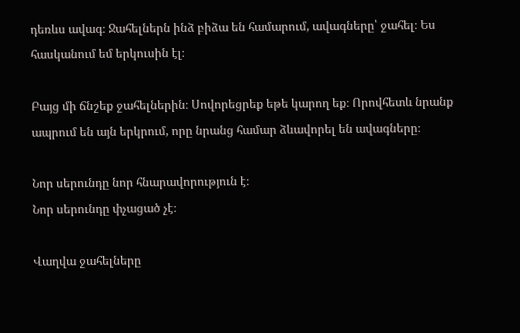դեռևս ավագ։ Ջահելներն ինձ բիձա են համարում, ավագները՝ ջահել։ Ես հասկանում եմ երկուսին էլ։

Բայց մի ճնշեք ջահելներին։ Սովորեցրեք եթե կարող եք։ Որովհետև նրանք ապրում են այն երկրում, որը նրանց համար ձևավորել են ավագները։

Նոր սերունդը նոր հնարավորություն է։
Նոր սերունդը փչացած չէ։

Վաղվա ջահելները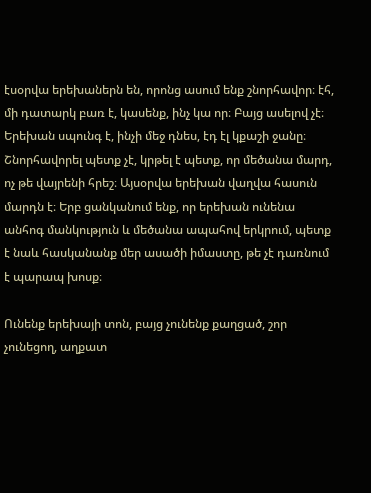էսօրվա երեխաներն են, որոնց ասում ենք շնորհավոր։ էհ, մի դատարկ բառ է, կասենք, ինչ կա որ։ Բայց ասելով չէ։ Երեխան սպունգ է, ինչի մեջ դնես, էդ էլ կքաշի ջանը։ Շնորհավորել պետք չէ, կրթել է պետք, որ մեծանա մարդ, ոչ թե վայրենի հրեշ։ Այսօրվա երեխան վաղվա հասուն մարդն է։ Երբ ցանկանում ենք, որ երեխան ունենա անհոգ մանկություն և մեծանա ապահով երկրում, պետք է նաև հասկանանք մեր ասածի իմաստը, թե չէ դառնում է պարապ խոսք։

Ունենք երեխայի տոն, բայց չունենք քաղցած, շոր չունեցող, աղքատ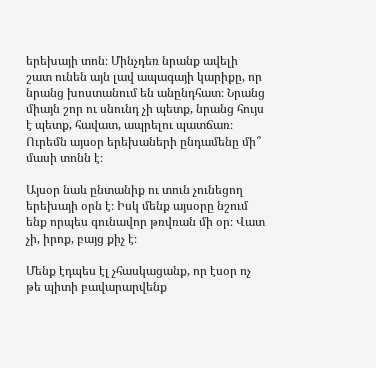երեխայի տոն։ Մինչդեռ նրանք ավելի շատ ունեն այն լավ ապագայի կարիքը, որ նրանց խոստանում են անընդհատ։ Նրանց միայն շոր ու սնունդ չի պետք, նրանց հույս է պետք, հավատ, ապրելու պատճառ։ Ուրեմն այսօր երեխաների ընդամենը մի՞ մասի տոնն է։

Այսօր նաև ընտանիք ու տուն չունեցող երեխայի օրն է։ Իսկ մենք այսօրը նշում ենք որպես գունավոր թռվռան մի օր։ Վատ չի, իրոք, բայց քիչ է։

Մենք էդպես էլ չհասկացանք, որ էսօր ոչ թե պիտի բավարարվենք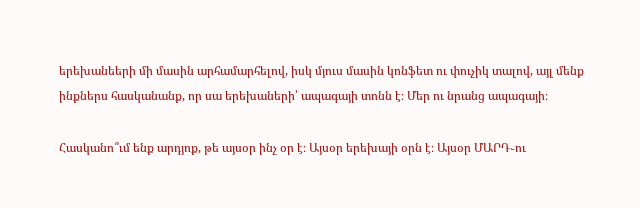երեխանեերի մի մասին արհամարհելով, իսկ մյուս մասին կոնֆետ ու փուչիկ տալով, այլ մենք ինքներս հասկանանք, որ սա երեխաների՝ ապագայի տոնն է։ Մեր ու նրանց ապագայի։

Հասկանո՞ւմ ենք արդյոք, թե այսօր ինչ օր է։ Այսօր երեխայի օրն է։ Այսօր ՄԱՐԴ֊ու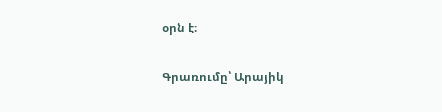օրն է։

Գրառումը՝ Արայիկ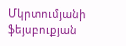Մկրտումյանի ֆեյսբուքյան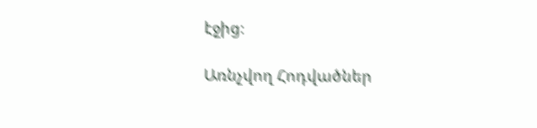էջից։

Առնչվող Հոդվածներ